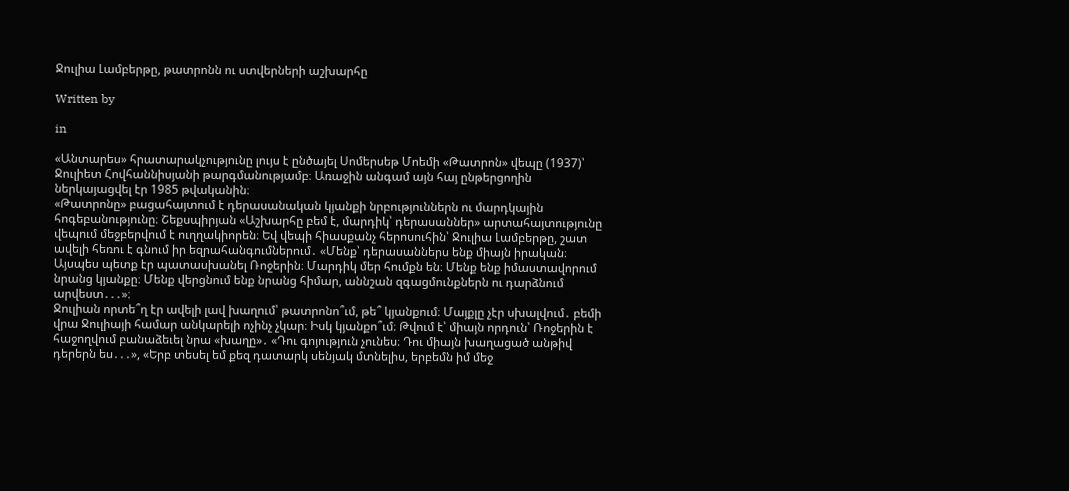Ջուլիա Լամբերթը, թատրոնն ու ստվերների աշխարհը

Written by

in

«Անտարես» հրատարակչությունը լույս է ընծայել Սոմերսեթ Մոեմի «Թատրոն» վեպը (1937)՝ Ջուլիետ Հովհաննիսյանի թարգմանությամբ։ Առաջին անգամ այն հայ ընթերցողին ներկայացվել էր 1985 թվականին։
«Թատրոնը» բացահայտում է դերասանական կյանքի նրբություններն ու մարդկային հոգեբանությունը։ Շեքսպիրյան «Աշխարհը բեմ է, մարդիկ՝ դերասաններ» արտահայտությունը վեպում մեջբերվում է ուղղակիորեն։ Եվ վեպի հիասքանչ հերոսուհին՝ Ջուլիա Լամբերթը, շատ ավելի հեռու է գնում իր եզրահանգումներում․ «Մենք՝ դերասաններս ենք միայն իրական։ Այսպես պետք էր պատասխանել Ռոջերին։ Մարդիկ մեր հումքն են։ Մենք ենք իմաստավորում նրանց կյանքը։ Մենք վերցնում ենք նրանց հիմար, աննշան զգացմունքներն ու դարձնում արվեստ․․․»։
Ջուլիան որտե՞ղ էր ավելի լավ խաղում՝ թատրոնո՞ւմ, թե՞ կյանքում։ Մայքլը չէր սխալվում․ բեմի վրա Ջուլիայի համար անկարելի ոչինչ չկար։ Իսկ կյանքո՞ւմ։ Թվում է՝ միայն որդուն՝ Ռոջերին է հաջողվում բանաձեւել նրա «խաղը»․ «Դու գոյություն չունես։ Դու միայն խաղացած անթիվ դերերն ես․․․», «Երբ տեսել եմ քեզ դատարկ սենյակ մտնելիս, երբեմն իմ մեջ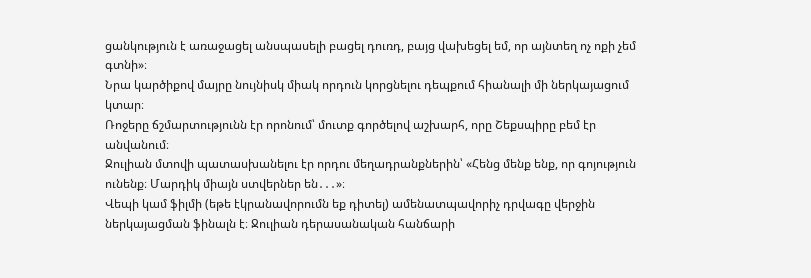ցանկություն է առաջացել անսպասելի բացել դուռդ, բայց վախեցել եմ, որ այնտեղ ոչ ոքի չեմ գտնի»։
Նրա կարծիքով մայրը նույնիսկ միակ որդուն կորցնելու դեպքում հիանալի մի ներկայացում կտար։
Ռոջերը ճշմարտությունն էր որոնում՝ մուտք գործելով աշխարհ, որը Շեքսպիրը բեմ էր անվանում։
Ջուլիան մտովի պատասխանելու էր որդու մեղադրանքներին՝ «Հենց մենք ենք, որ գոյություն ունենք։ Մարդիկ միայն ստվերներ են․․․»։
Վեպի կամ ֆիլմի (եթե էկրանավորումն եք դիտել) ամենատպավորիչ դրվագը վերջին ներկայացման ֆինալն է։ Ջուլիան դերասանական հանճարի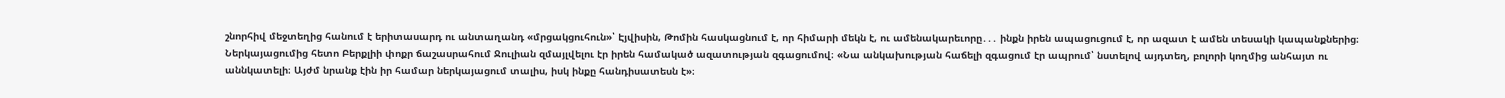շնորհիվ մեջտեղից հանում է երիտասարդ ու անտաղանդ «մրցակցուհուն»՝ Էյվիսին, Թոմին հասկացնում է, որ հիմարի մեկն է, ու ամենակարեւորը․․․ ինքն իրեն ապացուցում է, որ ազատ է ամեն տեսակի կապանքներից։
Ներկայացումից հետո Բերքլիի փոքր ճաշասրահում Ջուլիան զմայլվելու էր իրեն համակած ազատության զգացումով։ «Նա անկախության հաճելի զգացում էր ապրում՝ նստելով այդտեղ, բոլորի կողմից անհայտ ու աննկատելի։ Այժմ նրանք էին իր համար ներկայացում տալիս, իսկ ինքը հանդիսատեսն է»։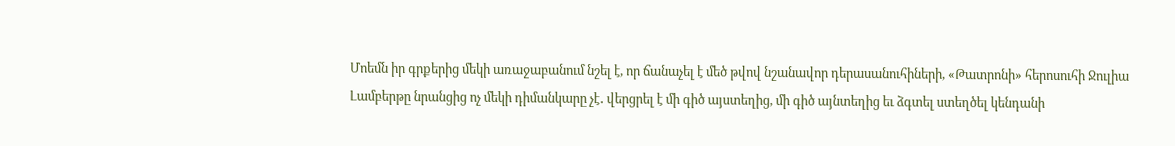Մոեմն իր գրքերից մեկի առաջաբանում նշել է, որ ճանաչել է մեծ թվով նշանավոր դերասանուհիների, «Թատրոնի» հերոսուհի Ջուլիա Լամբերթը նրանցից ոչ մեկի դիմանկարը չէ․ վերցրել է մի գիծ այստեղից, մի գիծ այնտեղից եւ ձգտել ստեղծել կենդանի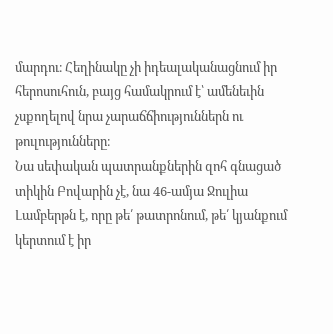մարդու։ Հեղինակը չի իդեալականացնում իր հերոսուհուն, բայց համակրում է՝ ամենեւին չսքողելով նրա չարաճճիություններն ու թուլությունները։
Նա սեփական պատրանքներին զոհ գնացած տիկին Բովարին չէ, նա 46-ամյա Ջուլիա Լամբերթն է, որը թե՛ թատրոնում, թե՛ կյանքում կերտում է իր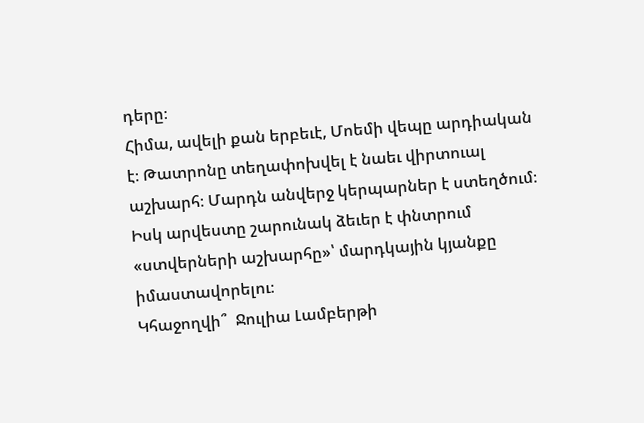դերը։
Հիմա, ավելի քան երբեւէ, Մոեմի վեպը արդիական է։ Թատրոնը տեղափոխվել է նաեւ վիրտուալ աշխարհ։ Մարդն անվերջ կերպարներ է ստեղծում։ Իսկ արվեստը շարունակ ձեւեր է փնտրում «ստվերների աշխարհը»՝ մարդկային կյանքը իմաստավորելու։
Կհաջողվի՞  Ջուլիա Լամբերթի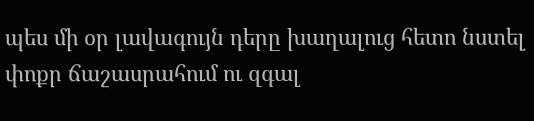պես մի օր լավագույն դերը խաղալուց հետո նստել փոքր ճաշասրահում ու զգալ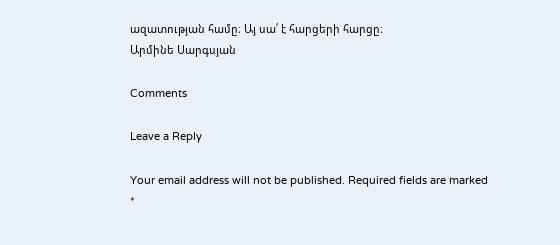ազատության համը։ Այ սա՛ է հարցերի հարցը։
Արմինե Սարգսյան

Comments

Leave a Reply

Your email address will not be published. Required fields are marked *